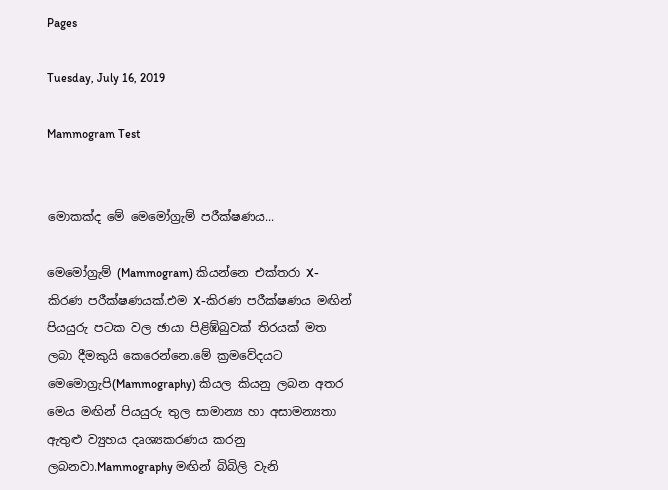Pages

Tuesday, July 16, 2019

Mammogram Test


මොකක්ද මේ මෙමෝග්‍රැම් පරීක්ෂණය...

මෙමෝග්‍රැම් (Mammogram) කියන්නෙ එක්තරා X-කිරණ පරීක්ෂණයක්.එම X-කිරණ පරීක්ෂණය මඟින් පියයුරු පටක වල ඡායා පිළිඹ්බුවක් තිරයක් මත ලබා දීමකුයි කෙරෙන්නෙ.මේ ක්‍රමවේදයට මෙමොග්‍රැපි(Mammography) කියල කියනු ලබන අතර මෙය මඟින් පියයුරු තුල සාමාන්‍ය හා අසාමන්‍යතා ඇතුළු ව්‍යුහය දෘශ්‍යකරණය කරනු ලබනවා.Mammography මඟින් බිබිලි වැනි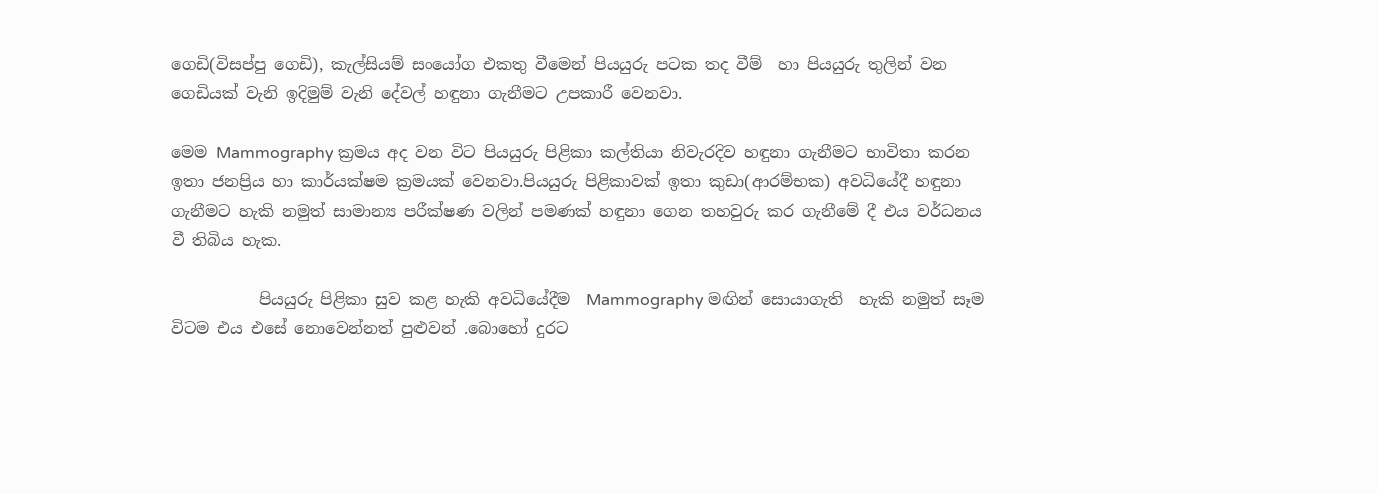ගෙඩි(විසප්පු ගෙඩි), කැල්සියම් සංයෝග එකතු වීමෙන් පියයුරු පටක තද වීම්  හා පියයුරු තුලින් වන ගෙඩියක් වැනි ඉදිමුම් වැනි දේවල් හඳුනා ගැනීමට උපකාරී වෙනවා.

මෙම Mammography ක්‍රමය අද වන විට පියයුරු පිළිකා කල්තියා නිවැරදිව හඳුනා ගැනීමට භාවිතා කරන ඉතා ජනප්‍රිය හා කාර්යක්ෂම ක්‍රමයක් වෙනවා.පියයුරු පිළිකාවක් ඉතා කුඩා(ආරම්භක) අවධියේදී හඳුනා ගැනීමට හැකි නමුත් සාමාන්‍ය පරීක්ෂණ වලින් පමණක් හඳුනා ගෙන තහවුරු කර ගැනීමේ දී එය වර්ධනය වී තිබිය හැක.

           පියයුරු පිළිකා සුව කළ හැකි අවධියේදීම  Mammography මඟින් සොයාගැති  හැකි නමුත් සෑම විටම එය එසේ නොවෙන්නත් පුළුවන් .බොහෝ දුරට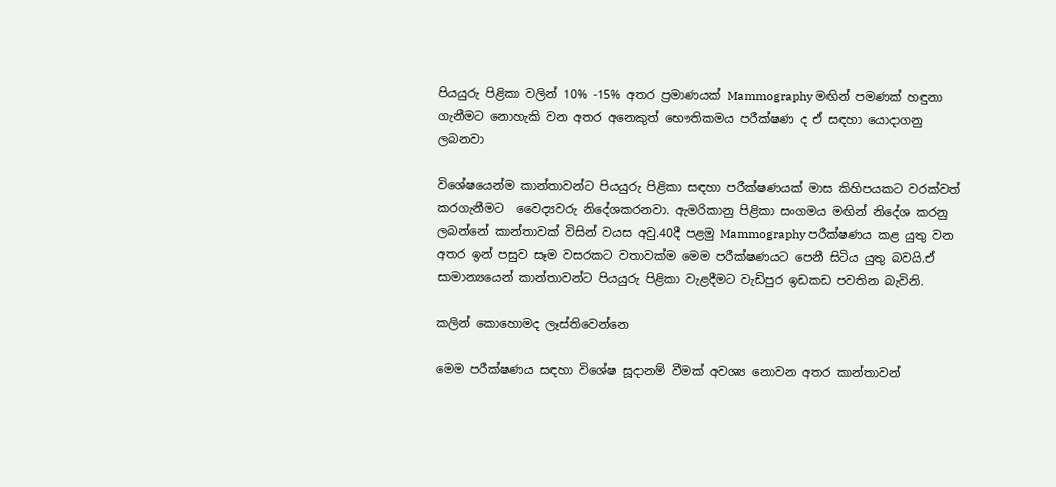පියයුරු පිළිකා වලින් 10% -15% අතර ප්‍රමාණයක් Mammography මඟින් පමණක් හඳුනා ගැනීමට නොහැකි වන අතර අනෙකුත් භෞතිකමය පරීක්ෂණ ද ඒ සඳහා යොදාගනු ලබනවා

විශේෂයෙන්ම කාන්තාවන්ට පියයුරු පිළිකා සඳහා පරීක්ෂණයක් මාස කිහිපයකට වරක්වත් කරගැනීමට  වෛද්‍යවරු නිදේශකරනවා. ඇමරිකානු පිළිකා සංගමය මඟින් නිදේශ කරනු ලබන්නේ කාන්තාවක් විසින් වයස අවු.40දී පළමු Mammography පරීක්ෂණය කළ යුතු වන අතර ඉන් පසුව සෑම වසරකට වතාවක්ම මෙම පරීක්ෂණයට පෙනී සිටිය යුතු බවයි.ඒ සාමාන්‍යයෙන් කාන්තාවන්ට පියයුරු පිළිකා වැළදීමට වැඩිපුර ඉඩකඩ පවතින බැවිනි.

කලින් කොහොමද ලෑස්තිවෙන්නෙ

මෙම පරීක්ෂණය සඳහා විශේෂ සූදානම් වීමක් අවශ්‍ය නොවන අතර කාන්තාවන්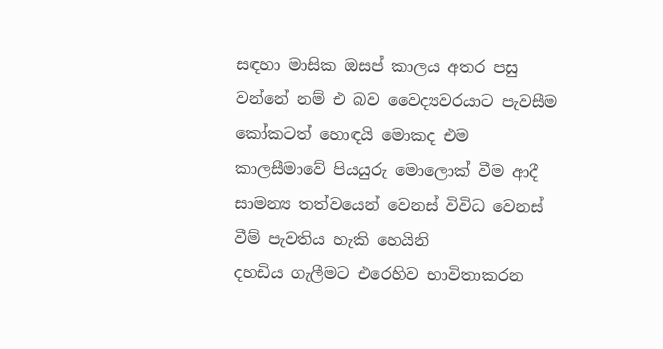සඳහා මාසික ඔසප් කාලය අතර පසු වන්නේ නම් එ බව වෛද්‍යවරයාට පැවසීම කෝකටත් හොඳයි මොකද එම කාලසීමාවේ පියයුරු මොලොක් වීම ආදී සාමන්‍ය තත්වයෙන් වෙනස් විවිධ වෙනස් වීම් පැවතිය හැකි හෙයිනි
දහඩිය ගැලීමට එරෙහිව භාවිතාකරන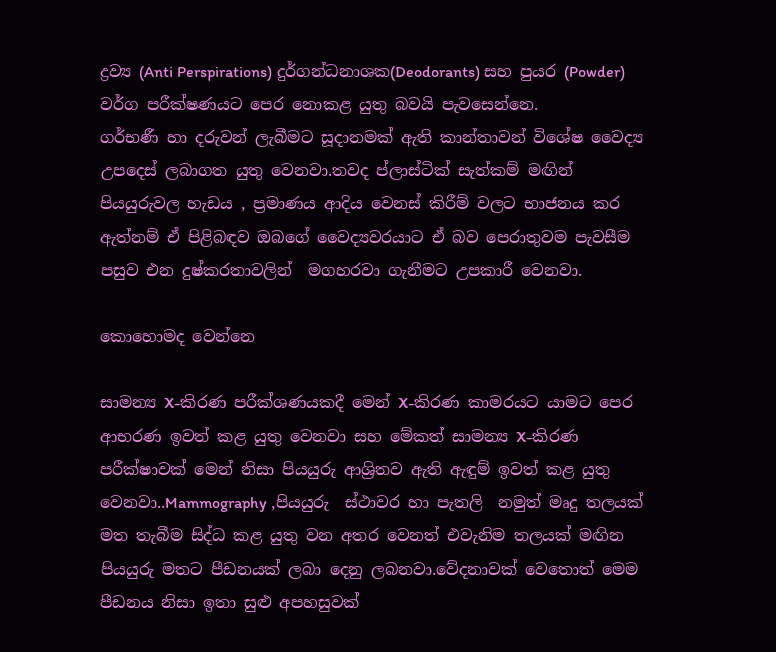ද්‍රව්‍ය (Anti Perspirations) දුර්ගන්ධනාශක(Deodorants) සහ පුයර (Powder) වර්ග පරීක්ෂණයට පෙර නොකළ යුතු බවයි පැවසෙන්නෙ.
ගර්භණී හා දරුවන් ලැබීමට සූදානමක් ඇති කාන්තාවන් විශේෂ වෛද්‍ය උපදෙස් ලබාගත යුතු වෙනවා.තවද ප්ලාස්ටික් සැත්කම් මඟින් පියයුරුවල හැඩය , ප්‍රමාණය ආදිය වෙනස් කිරීම් වලට භාජනය කර ඇත්නම් ඒ පිළිබඳව ඔබගේ වෛද්‍යවරයාට ඒ බව පෙරාතුවම පැවසීම පසුව එන දුෂ්කරතාවලින්  මගහරවා ගැනීමට උපකාරී වෙනවා.

කොහොමද වෙන්නෙ

සාමන්‍ය X-කිරණ පරීක්ශණයකදී මෙන් X-කිරණ කාමරයට යාමට පෙර ආභරණ ඉවත් කළ යුතු වෙනවා සහ මේකත් සාමන්‍ය X-කිරණ පරීක්ෂාවක් මෙන් නිසා පියයුරු ආශ්‍රිතව ඇති ඇඳුම් ඉවත් කළ යුතු වෙනවා..Mammography ,පියයුරු  ස්ථාවර හා පැතලි  නමුත් මෘදු තලයක් මත තැබීම සිද්ධ කළ යුතු වන අතර වෙනත් එවැනිම තලයක් මඟින  පියයුරු මතට පීඩනයක් ලබා දෙනු ලබනවා.වේදනාවක් වෙතොත් මෙම පීඩනය නිසා ඉතා සුළු අපහසුවක්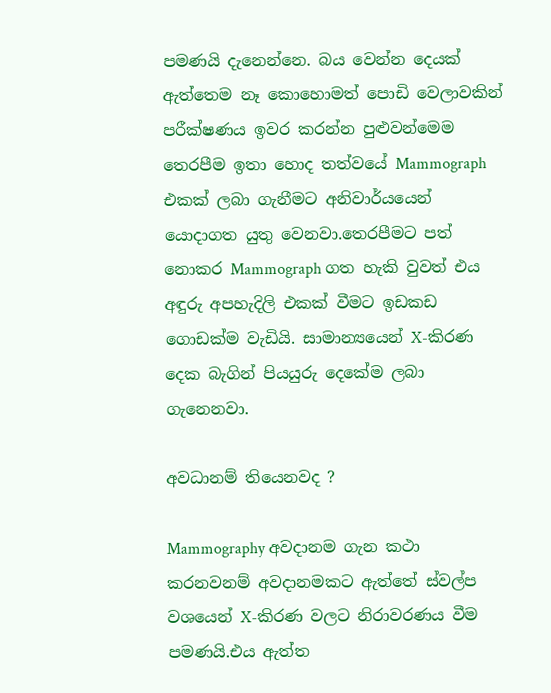පමණයි දැනෙන්නෙ. බය වෙන්න දෙයක් ඇත්තෙම නෑ කොහොමත් පොඩි වෙලාවකින් පරීක්ෂණය ඉවර කරන්න පුළුවන්මෙම තෙරපීම ඉතා හොද තත්වයේ Mammograph එකක් ලබා ගැනීමට අනිවාර්යයෙන් යොදාගත යුතු වෙනවා.තෙරපීමට පත් නොකර Mammograph ගත හැකි වුවත් එය අඳුරු අපහැදිලි එකක් වීමට ඉඩකඩ ගොඩක්ම වැඩියි. සාමාන්‍යයෙන් X-කිරණ දෙක බැගින් පියයුරු දෙකේම ලබා ගැනෙනවා.

අවධානම් තියෙනවද ?

Mammography අවදානම ගැන කථා කරනවනම් අවදානමකට ඇත්තේ ස්වල්ප වශයෙන් X-කිරණ වලට නිරාවරණය වීම පමණයි.එය ඇත්ත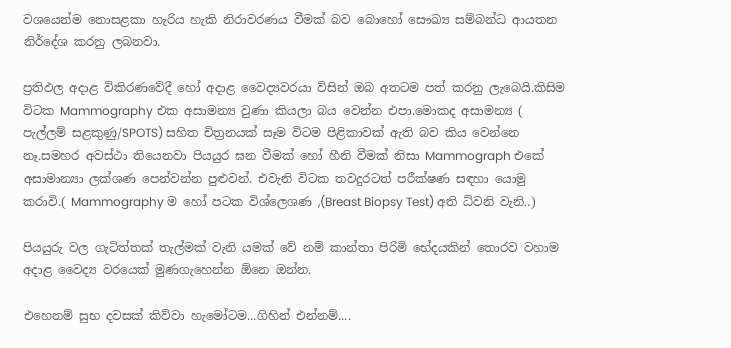වශයෙන්ම නොසළකා හැරිය හැකි නිරාවරණය වීමක් බව බොහෝ සෞඛ්‍ය සම්බන්ධ ආයතන නිර්දේශ කරනු ලබනවා.

ප්‍රතිඵල අදාළ විකිරණවේදී හෝ අදාළ වෛද්‍යවරයා විසින් ඔබ අතටම පත් කරනු ලැබෙයි.කිසිම විටක Mammography එක අසාමන්‍ය වුණා කියලා බය වෙන්න එපා.මොකද අසාමන්‍ය ( පැල්ලම් සළකුණු/SPOTS) සහිත චිත්‍රනයක් සෑම විටම පිළිකාවක් ඇති බව කිය වෙන්නෙ නෑ.සමහර අවස්ථා තියෙනවා පියයුර ඝන වීමක් හෝ හීනි වීමක් නිසා Mammograph එකේ අසාමාන්‍යා ලක්ශණ පෙන්වන්න පුළුවන්. එවැනි විටක තවදුරටත් පරීක්ෂණ සඳහා යොමු කරාවි.( Mammography ම හෝ පටක විශ්ලෙශණ ,(Breast Biopsy Test) අති ධ්වනි වැනි..)

පියයුරු වල ගැටිත්තක් තැල්මක් වැනි යමක් වේ නම් කාන්තා පිරිමි භේදයකින් තොරව වහාම අදාළ වෛද්‍ය වරයෙක් මුණගැහෙන්න ඕනෙ ඔන්න.

එහෙනම් සුභ දවසක් කිව්වා හැමෝටම...ගිහින් එන්නම්....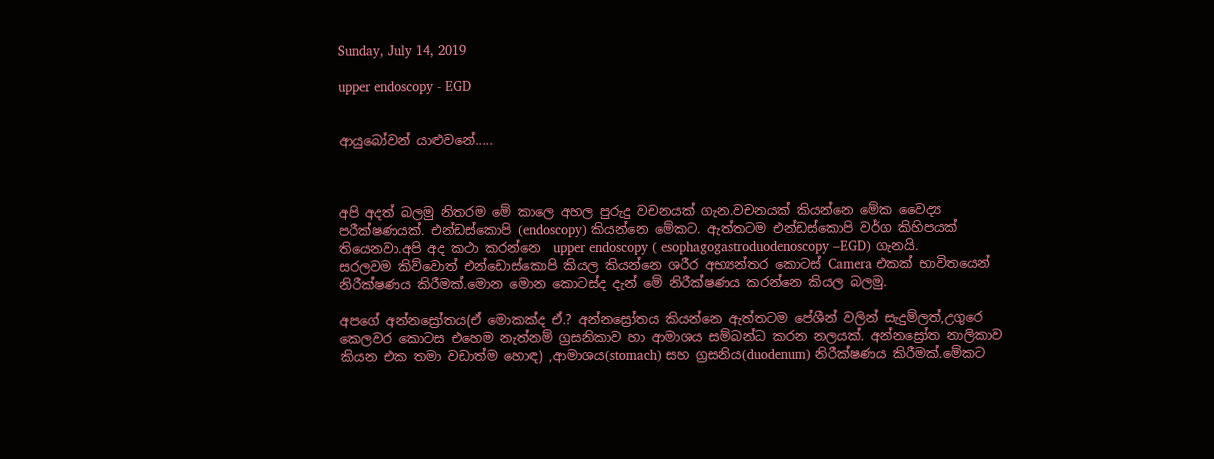Sunday, July 14, 2019

upper endoscopy - EGD


ආයුබෝවන් යාළුවනේ.....



අපි අදත් බලමු නිතරම මේ කාලෙ අහල පුරුදු වචනයක් ගැන.වචනයක් කියන්නෙ මේක වෛද්‍ය පරීක්ෂණයක්. එන්ඩස්කොපි (endoscopy) කියන්නෙ මේකට. ඇත්තටම එන්ඩස්කොපි වර්ග කිහිපයක් තියෙනවා.අපි අද කථා කරන්නෙ  upper endoscopy ( esophagogastroduodenoscopy –EGD) ගැනයි.
සරලවම කිව්වොත් එන්ඩොස්කොපි කියල කියන්නෙ ශරීර අභ්‍යන්තර කොටස් Camera එකක් භාවිතයෙන් නිරීක්ෂණය කිරීමක්.මොන මොන කොටස්ද දැන් මේ නිරීක්ෂණය කරන්නෙ කියල බලමු.

අපගේ අන්නස්‍රෝතය(ඒ මොකක්ද ඒ.? අන්නස්‍රෝතය කියන්නෙ ඇත්තටම පේශීන් වලින් සැදුම්ලත්,උගුරෙ කෙලවර කොටස එහෙම නැත්නම් ග්‍රසනිකාව හා ආමාශය සම්බන්ධ කරන නලයක්. අන්නස්‍රෝත නාලිකාව කියන එක තමා වඩාත්ම හොඳ) ,ආමාශය(stomach) සහ ග්‍රසනිය(duodenum) නිරීක්ෂණය කිරීමක්.මේකට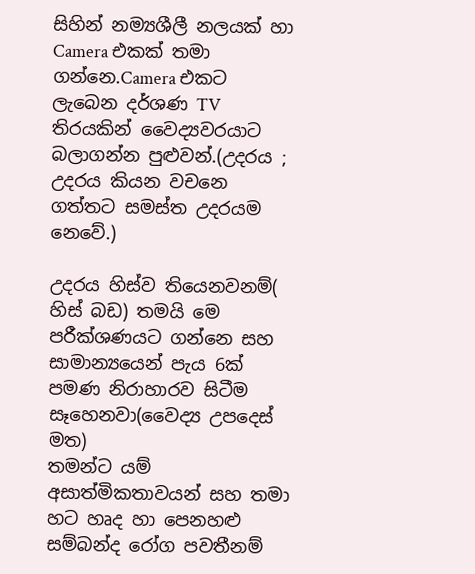සිහින් නම්‍යශීලී නලයක් හා Camera එකක් තමා ගන්නෙ.Camera එකට ලැබෙන දර්ශණ TV තිරයකින් වෛද්‍යවරයාට බලාගන්න පුළුවන්.(උදරය ; උදරය කියන වචනෙ ගත්තට සමස්ත උදරයම නෙවේ.)

උදරය හිස්ව තියෙනවනම්( හිස් බඩ) තමයි මෙ පරීක්ශණයට ගන්නෙ සහ සාමාන්‍යයෙන් පැය 6ක් පමණ නිරාහාරව සිටීම සෑහෙනවා(වෛද්‍ය උපදෙස් මත)
තමන්ට යම් අසාත්මිකතාවයන් සහ තමා හට හෘද හා පෙනහළු සම්බන්ද රෝග පවතීනම්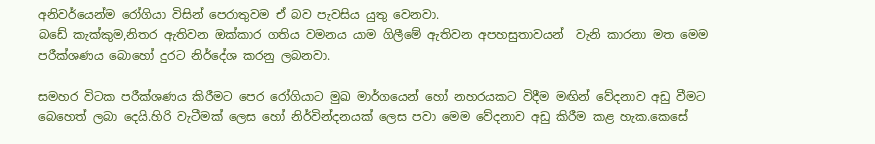අනිවර්යෙන්ම රෝගියා විසින් පෙරාතුවම ඒ බව පැවසිය යුතු වෙනවා.
බඩේ කැක්කුම,නිතර ඇතිවන ඔක්කාර ගතිය වමනය යාම ගිලීමේ ඇතිවන අපහසුතාවයන්  වැනි කාරනා මත මෙම පරීක්ශණය බොහෝ දුරට නිර්දේශ කරනු ලබනවා.

සමහර විටක පරීක්ශණය කිරීමට පෙර රෝගියාට මුඛ මාර්ගයෙන් හෝ නහරයකට විදීම මඟින් වේදනාව අඩු වීමට බෙහෙත් ලබා දෙයි.හිරි වැටීමක් ලෙස හෝ නිර්වින්දනයක් ලෙස පවා මෙම වේදනාව අඩු කිරීම කළ හැක.කෙසේ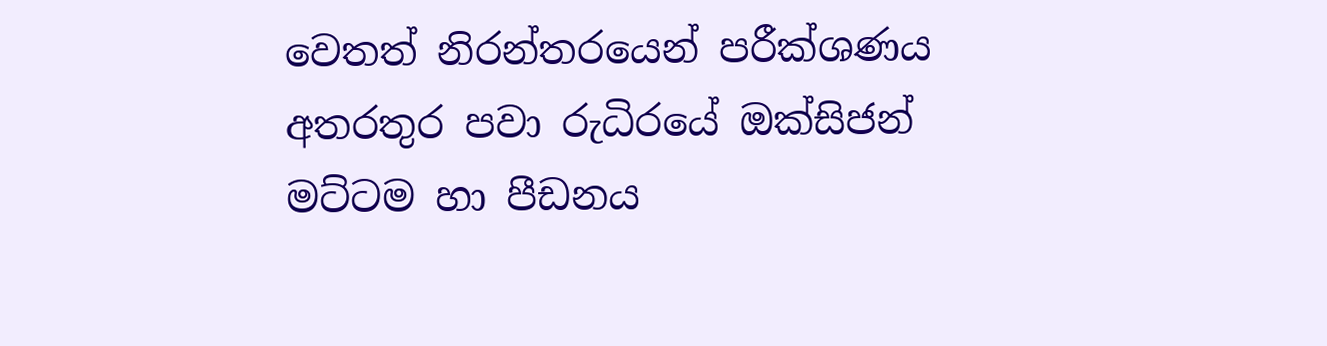වෙතත් නිරන්තරයෙන් පරීක්ශණය අතරතුර පවා රුධිරයේ ඔක්සිජන් මට්ටම හා පීඩනය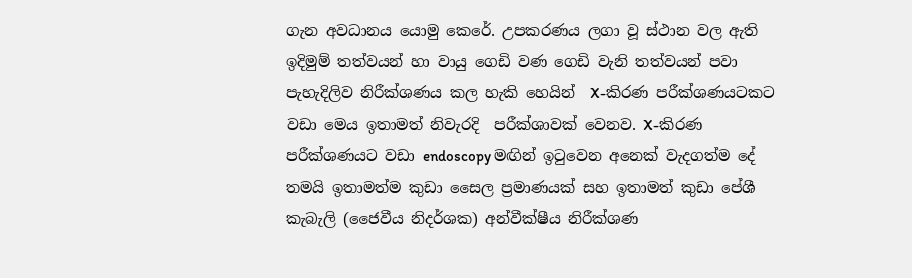ගැන අවධානය යොමු කෙරේ. උපකරණය ලගා වූ ස්ථාන වල ඇති ඉදිමුම් තත්වයන් හා වායු ගෙඩි වණ ගෙඩි වැනි තත්වයන් පවා පැහැදිලිව නිරීක්ශණය කල හැකි හෙයින්  X-කිරණ පරීක්ශණයටකට වඩා මෙය ඉතාමත් නිවැරදි  පරීක්ශාවක් වෙනව. X-කිරණ පරීක්ශණයට වඩා endoscopy මඟින් ඉටුවෙන අනෙක් වැදගත්ම දේ තමයි ඉතාමත්ම කුඩා සෛල ප්‍රමාණයක් සහ ඉතාමත් කුඩා පේශී කැබැලි (ජෛවීය නිදර්ශක) අන්වීක්ෂීය නිරීක්ශණ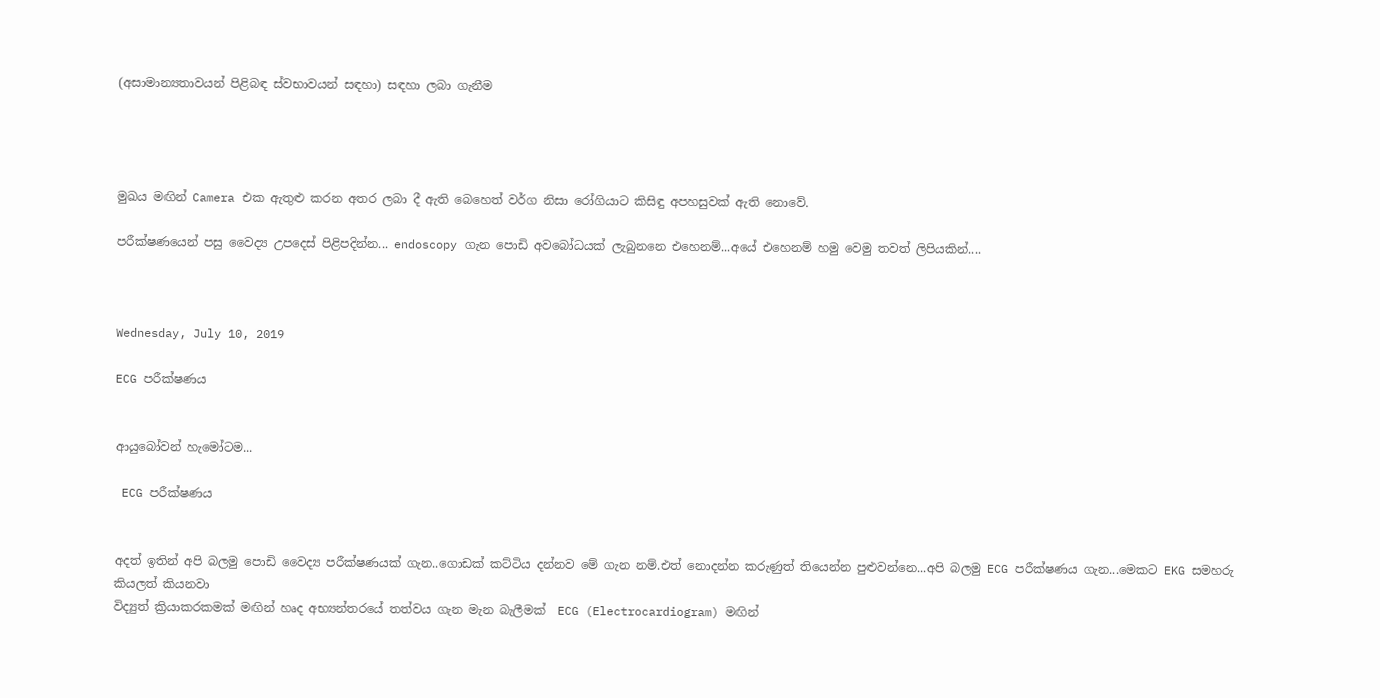(අසාමාන්‍යතාවයන් පිළිබඳ ස්වභාවයන් සඳහා) සඳහා ලබා ගැනීම




මුඛය මඟින් Camera එක ඇතුළු කරන අතර ලබා දී ඇති බෙහෙත් වර්ග නිසා රෝගියාට කිසිඳු අපහසුවක් ඇති නොවේ.

පරීක්ෂණයෙන් පසු වෛද්‍ය උපදෙස් පිළිපදින්න... endoscopy ගැන පොඩි අවබෝධයක් ලැබුනනෙ එහෙනම්...අයේ එහෙනම් හමු වෙමු තවත් ලිපියකින්....



Wednesday, July 10, 2019

ECG පරීක්ෂණය


ආයුබෝවන් හැමෝටම...

 ECG පරීක්ෂණය


අදත් ඉතින් අපි බලමු පොඩි වෛද්‍ය පරීක්ෂණයක් ගැන..ගොඩක් කට්ටිය දන්නව මේ ගැන නම්.එත් නොදන්න කරුණුත් තියෙන්න පුළුවන්නෙ...අපි බලමු ECG පරීක්ෂණය ගැන...මෙකට EKG සමහරු කියලත් කියනවා
විද්‍යුත් ක්‍රියාකරකමක් මඟින් හෘද අභ්‍යන්තරයේ තත්වය ගැන මැන බැලීමක්  ECG (Electrocardiogram) මඟින්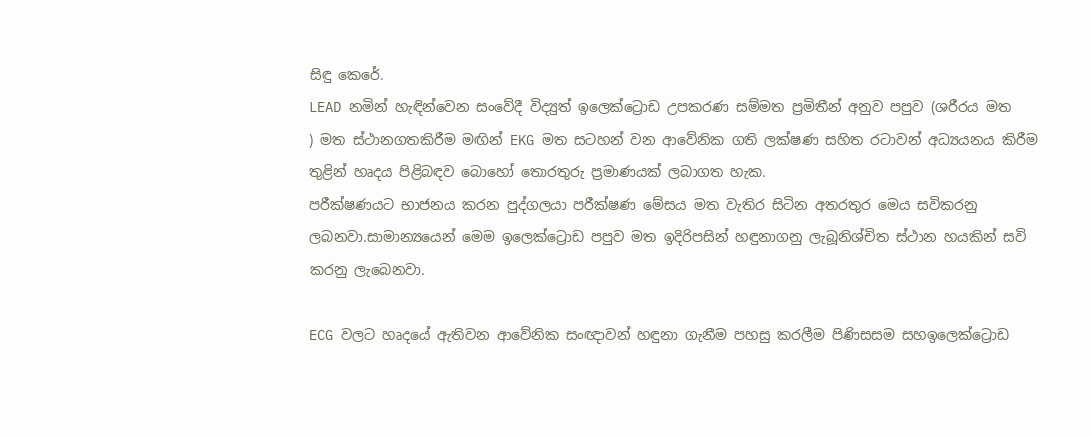සිඳු කෙරේ.
LEAD නමින් හැඳින්වෙන සංවේදී විද්‍යුත් ඉලෙක්ට්‍රොඩ උපකරණ සම්මත ප්‍රමිතීන් අනුව පපුව (ශරීරය මත
) මත ස්ථානගතකිරීම මඟින් EKG මත සටහන් වන ආවේනික ගති ලක්ෂණ සහිත රටාවන් අධ්‍යයනය කිරීම තුළින් හෘදය පිළිබඳව බොහෝ තොරතුරු ප්‍රමාණයක් ලබාගත හැක.
පරීක්ෂණයට භාජනය කරන පුද්ගලයා පරීක්ෂණ මේසය මත වැතිර සිටින අතරතුර මෙය සවිකරනු ලබනවා.සාමාන්‍යයෙන් මෙම ඉලෙක්ට්‍රොඩ පපුව මත ඉදිරිපසින් හඳුනාගනු ලැබූනිශ්චිත ස්ථාන හයකින් සවි කරනු ලැබෙනවා.

ECG වලට හෘදයේ ඇතිවන ආවේනික සංඥාවන් හඳුනා ගැනීම පහසු කරලීම පිණිසසම සහඉලෙක්ට්‍රොඩ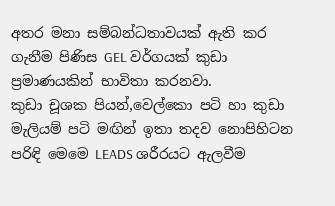අතර මනා සම්බන්ධතාවයක් ඇති කර ගැනීම පිණිස GEL වර්ගයක් කුඩා ප්‍රමාණයකින් භාවිතා කරනවා.
කුඩා චූශක පියන්,වෙල්කො පටි හා කුඩා මැලියම් පටි මඟින් ඉතා තදව නොපිහිටන පරිඳි මෙමෙ LEADS ශරීරයට ඇලවීම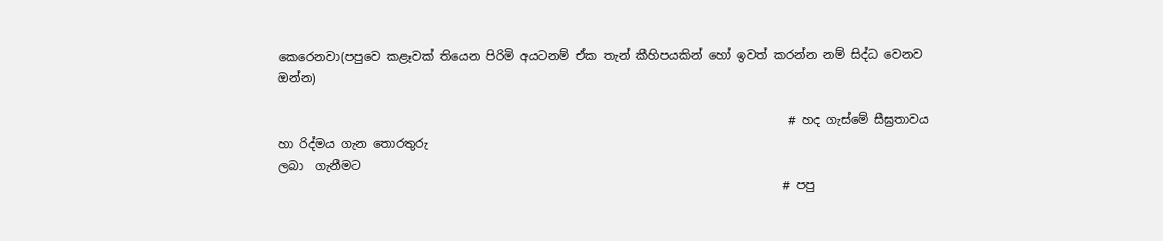කෙරෙනවා(පපුවෙ කළෑවක් තියෙන පිරිමි අයටනම් ඒක තැන් කීහිපයකින් හෝ ඉවත් කරන්න නම් සිද්ධ වෙනව ඔන්න)

                                                                                     # හද ගැස්මේ සීඝ්‍රතාවය හා රිද්මය ගැන තොරතුරු                                                                                           ලබා  ගැනීමට
                                                                                    # පපු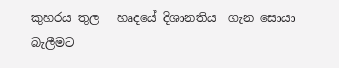කුහරය තුල   හෘදයේ දිශානතිය  ගැන සොයා                                                                                              බැලීමට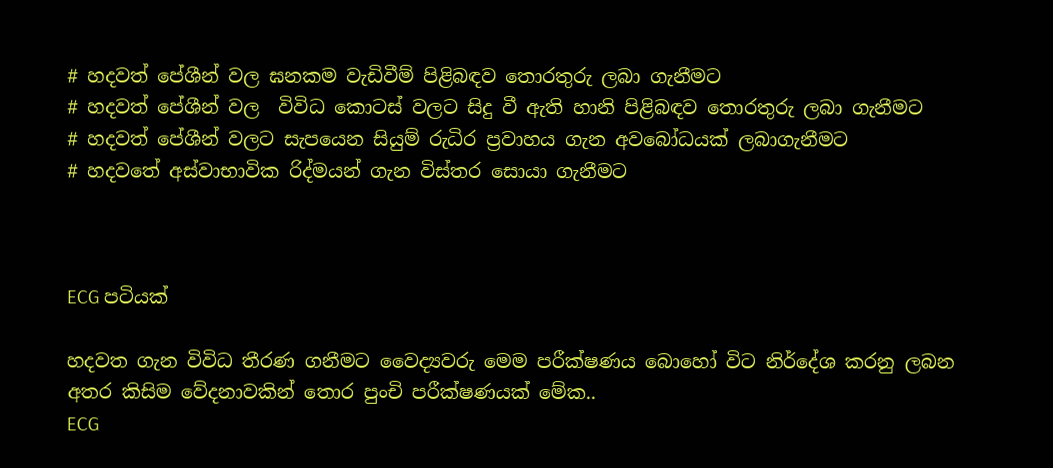# හදවත් පේශීන් වල ඝනකම වැඩිවීම් පිළිබඳව තොරතුරු ලබා ගැනීමට
# හදවත් පේශීන් වල  විවිධ කොටස් වලට සිදු වී ඇති හානි පිළිබඳව තොරතුරු ලබා ගැනීමට
# හදවත් පේශීන් වලට සැපයෙන සියුම් රුධිර ප්‍රවාහය ගැන අවබෝධයක් ලබාගැනීමට
# හදවතේ අස්වාභාවික රිද්මයන් ගැන විස්තර සොයා ගැනීමට



ECG පටියක්

හදවත ගැන විවිධ තීරණ ගනීමට වෛද්‍යවරු මෙම පරීක්ෂණය බොහෝ විට නිර්දේශ කරනු ලබන අතර කිසිම වේදනාවකින් තොර පුංචි පරීක්ෂණයක් මේක..
ECG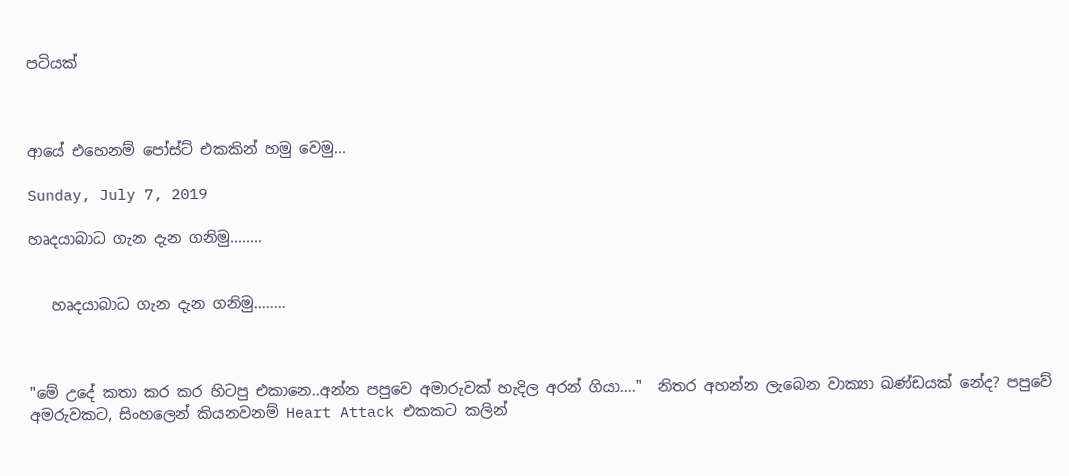පටියක්


                                                                                                                                                                                                                                                                                                                                                                                                                                                                                                                                                                                                                                                                                                                          ආයේ එහෙනම් පෝස්ට් එකකින් හමු වෙමු...

Sunday, July 7, 2019

හෘදයාබාධ ගැන දැන ගනිමු........


   හෘදයාබාධ ගැන දැන ගනිමු........



"මේ උදේ කතා කර කර හිටපු එකානෙ..අන්න පපුවෙ අමාරුවක් හැදිල අරන් ගියා...."  නිතර අහන්න ලැබෙන වාක්‍යා ඛණ්ඩයක් නේද? පපුවේ අමරුවකට, සිංහලෙන් කියනවනම් Heart Attack එකකට කලින්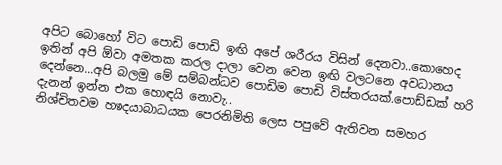අපිට බොහෝ විට පොඩි පොඩි ඉඟි අපේ ශරීරය විසින් දෙනවා..කොහෙද ඉතින් අපි ඕවා අමතක කරල දාලා වෙන වෙන ඉඟි වලටනෙ අවධානය දෙන්නෙ...අපි බලමු මේ සම්බන්ධව පොඩිම පොඩි විස්තරයක්.පොඩ්ඩක් හරි දැනන් ඉන්න එක හොඳයි නොවැ..
නිශ්චිතවම හෳදයාබාධයක පෙරනිමිති ලෙස පපුවේ ඇතිවන සමහර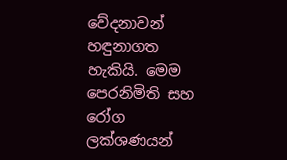වේදනාවන් හඳුනාගත හැකියි. මෙම පෙරනිමිති සහ රෝග ලක්ශණයන්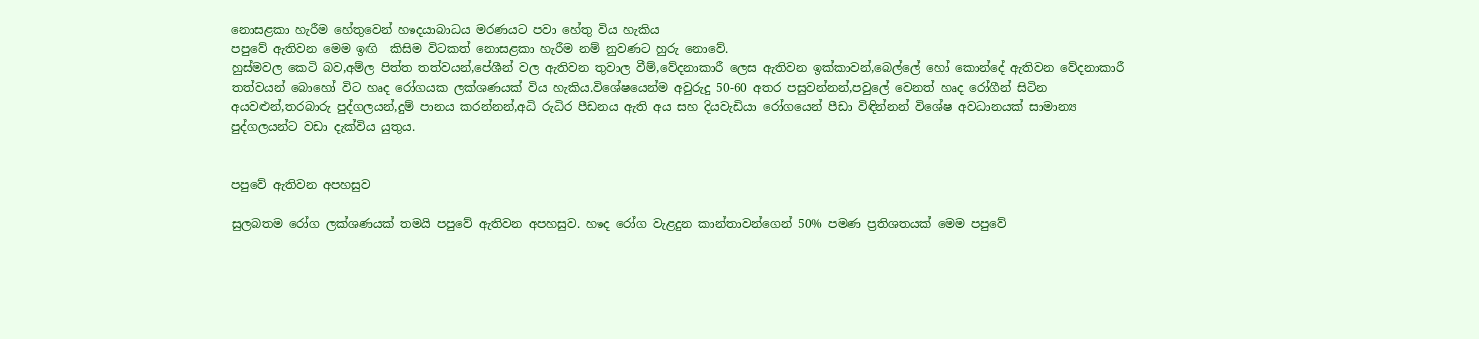නොසළකා හැරීම හේතුවෙන් හෳදයාබාධය මරණයට පවා හේතු විය හැකිය
පපුවේ ඇතිවන මෙම ඉඟි  කිසිම විටකත් නොසළකා හැරීම නම් නුවණට හුරු නොවේ.
හුස්මවල කෙටි බව,අම්ල පිත්ත තත්වයන්,පේශීන් වල ඇතිවන තුවාල වීම්,වේදනාකාරී ලෙස ඇතිවන ඉක්කාවන්,බෙල්ලේ හෝ කොන්දේ ඇතිවන වේදනාකාරී තත්වයන් බොහෝ විට හෘද රෝගයක ලක්ශණයක් විය හැකිය.විශේෂයෙන්ම අවුරුදු 50-60 අතර පසුවන්නන්,පවුලේ වෙනත් හෘද රෝගීන් සිටින අයවළුන්,තරබාරු පුද්ගලයන්,දුම් පානය කරන්නන්,අධි රුධිර පීඩනය ඇති අය සහ දියවැඩියා රෝගයෙන් පීඩා විඳින්නන් විශේෂ අවධානයක් සාමාන්‍ය පුද්ගලයන්ට වඩා දැක්විය යුතුය.


පපුවේ ඇතිවන අපහසුව

සුලබතම රෝග ලක්ශණයක් තමයි පපුවේ ඇතිවන අපහසුව. හෳද රෝග වැළදුන කාන්තාවන්ගෙන් 50% පමණ ප්‍රතිශතයක් මෙම පපුවේ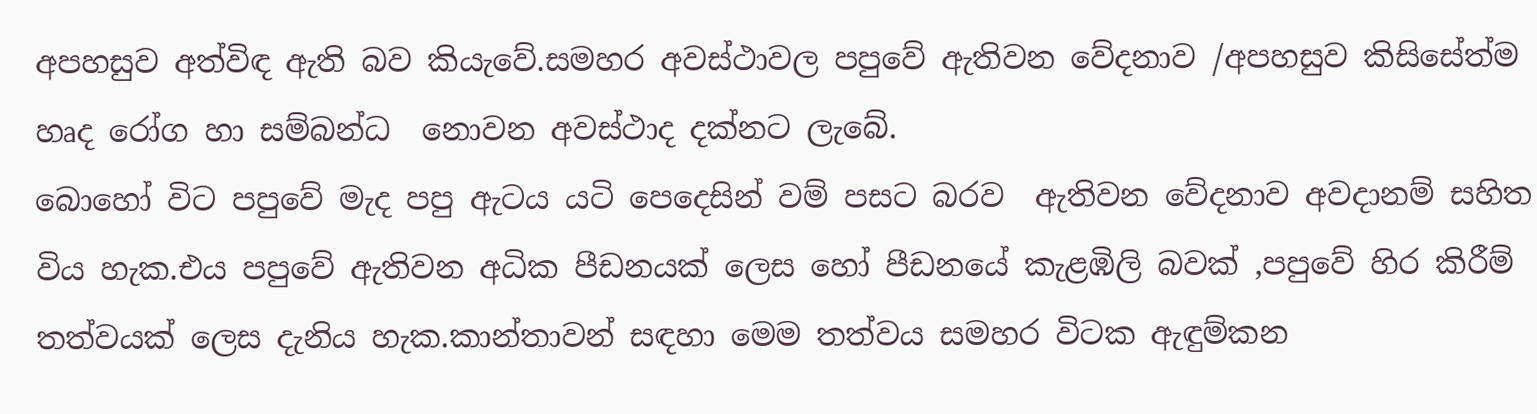අපහසුව අත්විඳ ඇති බව කියැවේ.සමහර අවස්ථාවල පපුවේ ඇතිවන වේදනාව /අපහසුව කිසිසේත්ම හෘද රෝග හා සම්බන්ධ  නොවන අවස්ථාද දක්නට ලැබේ.
බොහෝ විට පපුවේ මැද පපු ඇටය යටි පෙදෙසින් වම් පසට බරව  ඇතිවන වේදනාව අවදානම් සහිත විය හැක.එය පපුවේ ඇතිවන අධික පීඩනයක් ලෙස හෝ පීඩනයේ කැළඹිලි බවක් ,පපුවේ හිර කිරීම් තත්වයක් ලෙස දැනිය හැක.කාන්තාවන් සඳහා මෙම තත්වය සමහර විටක ඇඳුම්කන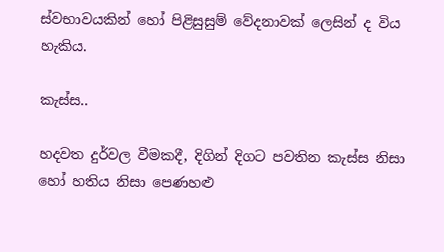ස්වභාවයකින් හෝ පිළිසුසුම් වේදනාවක් ලෙසින් ද විය හැකිය.

කැස්ස..

හදවත දුර්වල වීමකදී, දිගින් දිගට පවතින කැස්ස නිසා
හෝ හතිය නිසා පෙණහළු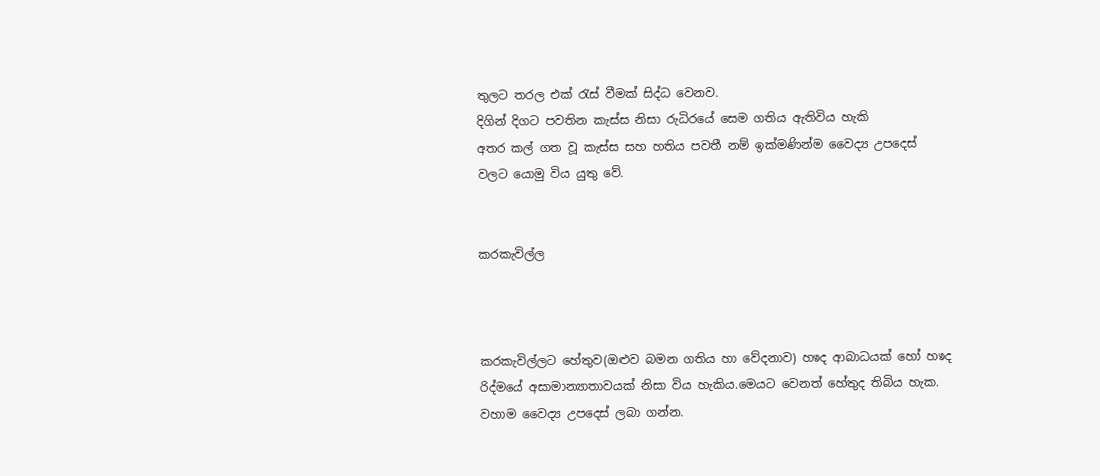තුලට තරල එක් රැස් වීමක් සිද්ධ වෙනව.
දිගින් දිගට පවතින කැස්ස නිසා රුධිරයේ සෙම ගතිය ඇතිවිය හැකි
අතර කල් ගත වූ කැස්ස සහ හතිය පවතී නම් ඉක්මණින්ම වෛද්‍ය උපදෙස් වලට යොමු විය යුතු වේ.


කරකැවිල්ල



කරකැවිල්ලට හේතුව(ඔළුව බමන ගතිය හා වේදනාව) හෳද ආබාධයක් හෝ හෳද රිද්මයේ අසාමාන්‍යාතාවයක් නිසා විය හැකිය.මෙයට වෙනත් හේතුද තිබිය හැක. වහාම වෛද්‍ය උපදෙස් ලබා ගන්න.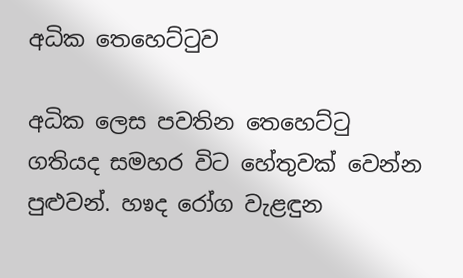අධික තෙහෙට්ටුව

අධික ලෙස පවතින තෙහෙට්ටු ගතියද සමහර විට හේතුවක් වෙන්න පුළුවන්. හෳද රෝග වැළඳුන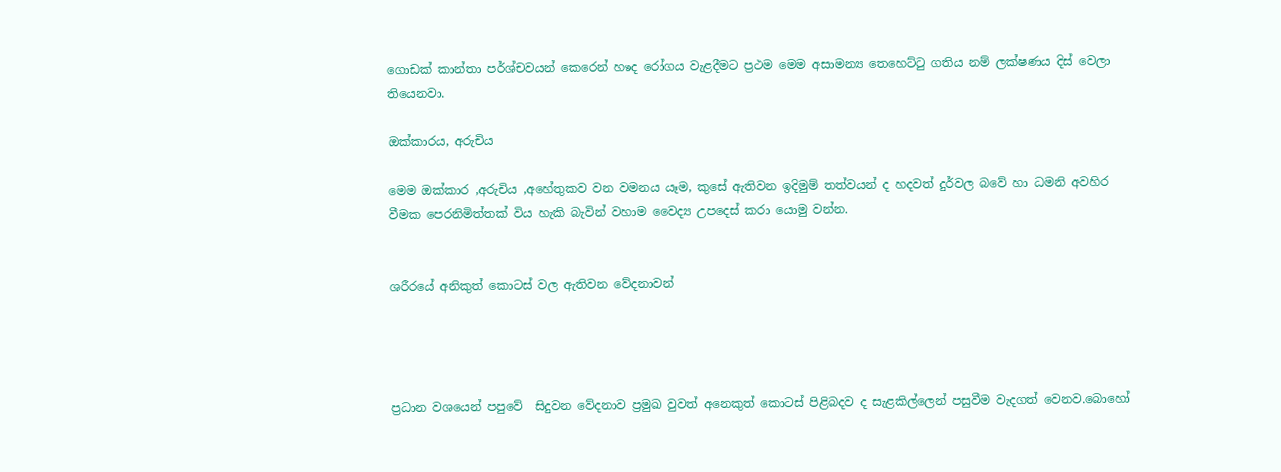ගොඩක් කාන්තා පර්ශ්චවයන් කෙරෙන් හෳද රෝගය වැළදීමට ප්‍රථම මෙම අසාමන්‍ය තෙහෙට්ටු ගතිය නම් ලක්ෂණය දිස් වෙලා තියෙනවා.

ඔක්කාරය, අරුචිය

මෙම ඔක්කාර ,අරුචිය ,අහේතුකව වන වමනය යෑම, කුසේ ඇතිවන ඉදිමුම් තත්වයන් ද හදවත් දුර්වල බවේ හා ධමනි අවහිර වීමක පෙරනිමිත්තක් විය හැකි බැවින් වහාම වෛද්‍ය උපදෙස් කරා යොමු වන්න.


ශරීරයේ අනිකුත් කොටස් වල ඇතිවන වේදනාවන්




ප්‍රධාන වශයෙන් පපුවේ  සිදුවන වේදනාව ප්‍රමුඛ වුවත් අනෙකුත් කොටස් පිළිබදව ද සැළකිල්ලෙන් පසුවීම වැදගත් වෙනව.බොහෝ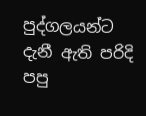පුද්ගලයන්ට දැනී ඇති පරිදි පපු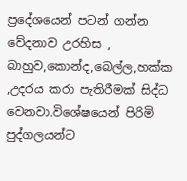ප්‍රදේශයෙන් පටන් ගන්න වේදනාව උරහිස , බාහුව,කොන්ද,බෙල්ල,හක්ක ,උදරය කරා පැතිරීමක් සිද්ධ වෙනවා.විශේෂයෙන් පිරිමි පුද්ගලයන්ට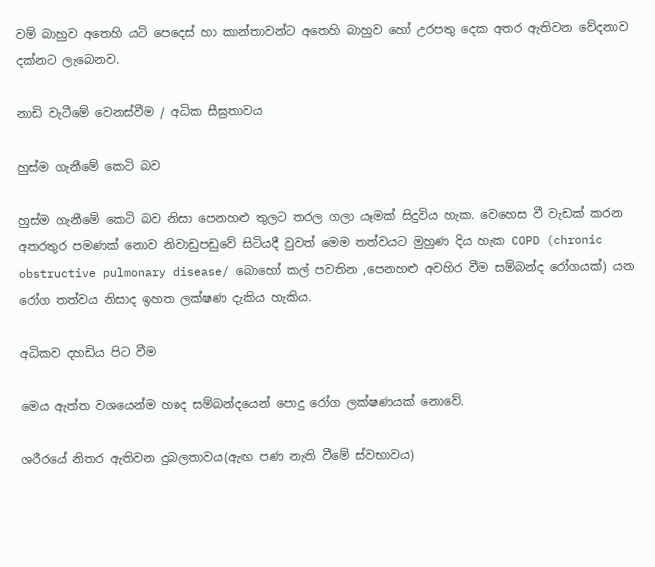වම් බාහුව අතෙහි යටි පෙදෙස් හා කාන්තාවන්ට අතෙහි බාහුව හෝ උරපතු දෙක අතර ඇතිවන වේදනාව දක්නට ලැබෙනව.

නාඩි වැටීමේ වෙනස්වීම / අධික සීඝ්‍රතාවය

හුස්ම ගැනීමේ කෙටි බව

හුස්ම ගැනීමේ කෙටි බව නිසා පෙනහළු තුලට තරල ගලා යෑමක් සිදුවිය හැක. වෙහෙස වී වැඩක් කරන අතරතුර පමණක් නොව නිවාඩුපඩුවේ සිටියදී වුවත් මෙම තත්වයට මුහුණ දිය හැක COPD (chronic obstructive pulmonary disease/ බොහෝ කල් පවතින ,පෙනහළු අවහිර වීම සම්බන්ද රෝගයක්) යන රෝග තත්වය නිසාද ඉහත ලක්ෂණ දැකිය හැකිය.

අධිකව දහඩිය පිට වීම

මෙය ඇත්ත වශයෙන්ම හෳද සම්බන්දයෙන් පොදු රෝග ලක්ෂණයක් නොවේ.

ශරීරයේ නිතර ඇතිවන දුබලතාවය(ඇඟ පණ නැති වීමේ ස්වභාවය)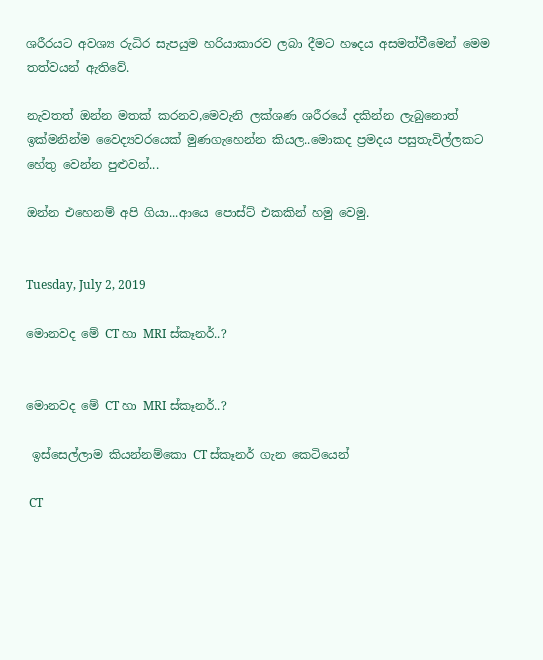ශරීරයට අවශ්‍ය රුධිර සැපයුම හරියාකාරව ලබා දීමට හෳදය අසමත්වීමෙන් මෙම තත්වයන් ඇතිවේ.

නැවතත් ඔන්න මතක් කරනව,මෙවැනි ලක්ශණ ශරීරයේ දකින්න ලැබුනොත් ඉක්මනින්ම වෛද්‍යවරයෙක් මුණගැහෙන්න කියල..මොකද ප්‍රමදය පසුතැවිල්ලකට හේතු වෙන්න පුළුවන්...

ඔන්න එහෙනම් අපි ගියා...ආයෙ පොස්ට් එකකින් හමු වෙමු.


Tuesday, July 2, 2019

මොනවද මේ CT හා MRI ස්කෑනර්..?


මොනවද මේ CT හා MRI ස්කෑනර්..?

 ඉස්සෙල්ලාම කියන්නම්කො CT ස්කෑනර් ගැන කෙටියෙන්

 CT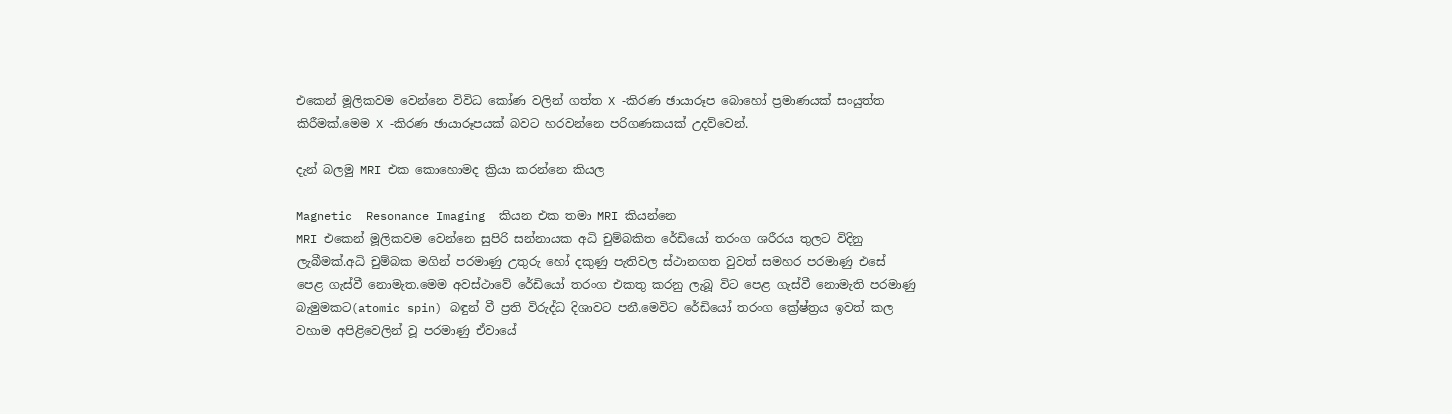එකෙන් මූලිකවම වෙන්නෙ විවිධ කෝණ වලින් ගත්ත X -කිරණ ඡායාරූප බොහෝ ප්‍රමාණයක් සංයුත්ත කිරීමක්.මෙම X -කිරණ ඡායාරූපයක් බවට හරවන්නෙ පරිගණකයක් උදව්වෙන්.

දැන් බලමු MRI එක කොහොමද ක්‍රියා කරන්නෙ කියල

Magnetic  Resonance Imaging  කියන එක තමා MRI කියන්නෙ
MRI එකෙන් මූලිකවම වෙන්නෙ සුපිරි සන්නායක අධි චුම්බකිත රේඩියෝ තරංග ශරීරය තුලට විදිනු ලැබීමක්.අධි චුම්බක මගින් පරමාණු උතුරු හෝ දකුණු පැතිවල ස්ථානගත වුවත් සමහර පරමාණු එසේ පෙළ ගැස්වී නොමැත.මෙම අවස්ථාවේ රේඩියෝ තරංග එකතු කරනු ලැබූ විට පෙළ ගැස්වී නොමැති පරමාණු බැමුමකට(atomic spin) බඳුන් වී ප්‍රති විරුද්ධ දිශාවට පනී.මෙවිට රේඩියෝ තරංග ක්‍රේෂ්ත්‍රය ඉවත් කල වහාම අපිළිවෙලින් වූ පරමාණු ඒවායේ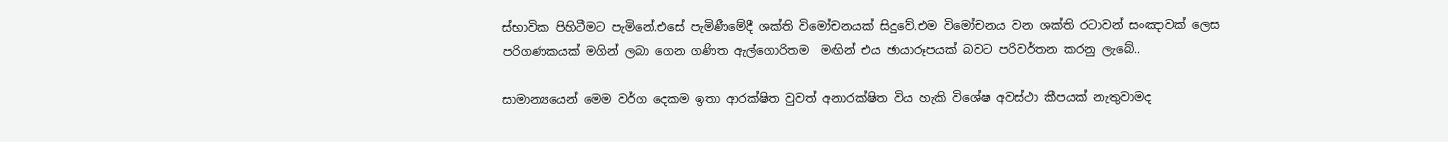ස්භාවික පිහිටීමට පැමිනේ.එසේ පැමිණීමේදී ශක්ති විමෝචනයක් සිදුවේ.එම විමෝචනය වන ශක්ති රටාවන් සංඤාවක් ලෙස පරිගණකයක් මගින් ලබා ගෙන ගණිත ඇල්ගොරිතම  මඟින් එය ඡායාරූපයක් බවට පරිවර්තන කරනු ලැබේ..

සාමාන්‍යයෙන් මෙම වර්ග දෙකම ඉතා ආරක්ෂිත වුවත් අනාරක්ෂිත විය හැකි විශේෂ අවස්ථා කීපයක් නැතුවාමද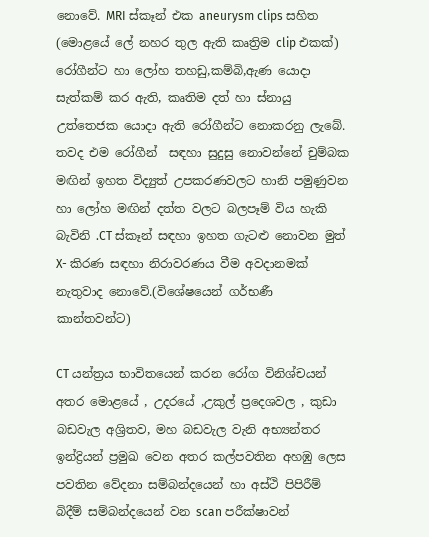නොවේ. MRI ස්කෑන් එක aneurysm clips සහිත (මොළයේ ලේ නහර තුල ඇති කෘත්‍රිම clip එකක්) රෝගීන්ට හා ලෝහ තහඩු,කම්බි,ඇණ යොදා සැත්කම් කර ඇති, කෘතිම දත් හා ස්නායු උත්තෙජක යොදා ඇති රෝගීන්ට නොකරනු ලැබේ. තවද එම රෝගීන්  සඳහා සුදුසු නොවන්නේ චුම්බක මඟින් ඉහත විද්‍යුත් උපකරණවලට හානි පමුණුවන හා ලෝහ මඟින් දත්ත වලට බලපෑම් විය හැකි බැවිනි .CT ස්කෑන් සඳහා ඉහත ගැටළු නොවන මුත් X- කිරණ සඳහා නිරාවරණය වීම අවදානමක් නැතුවාද නොවේ.(විශේෂයෙන් ගර්භණී කාන්තවන්ට)

CT යන්ත්‍රය භාවිතයෙන් කරන රෝග විනිශ්චයන් අතර මොළයේ , උදරයේ ,උකුල් ප්‍රදෙශවල , කුඩා බඩවැල අශ්‍රිතව, මහ බඩවැල වැනි අභ්‍යන්තර ඉන්ද්‍රියන් ප්‍රමුඛ වෙන අතර කල්පවතින අහඹු ලෙස පවතින වේදනා සම්බන්දයෙන් හා අස්ථි පිපිරීම් බිදීම් සම්බන්දයෙන් වන scan පරීක්ෂාවන්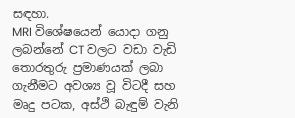සඳහා.
MRI විශේෂයෙන් යොදා ගනු ලබන්නේ CT වලට වඩා වැඩි තොරතුරු ප්‍රමාණයක් ලබා ගැනීමට අවශ්‍ය වූ විටදී සහ මෘදු පටක, අස්ථි බැඳුම් වැනි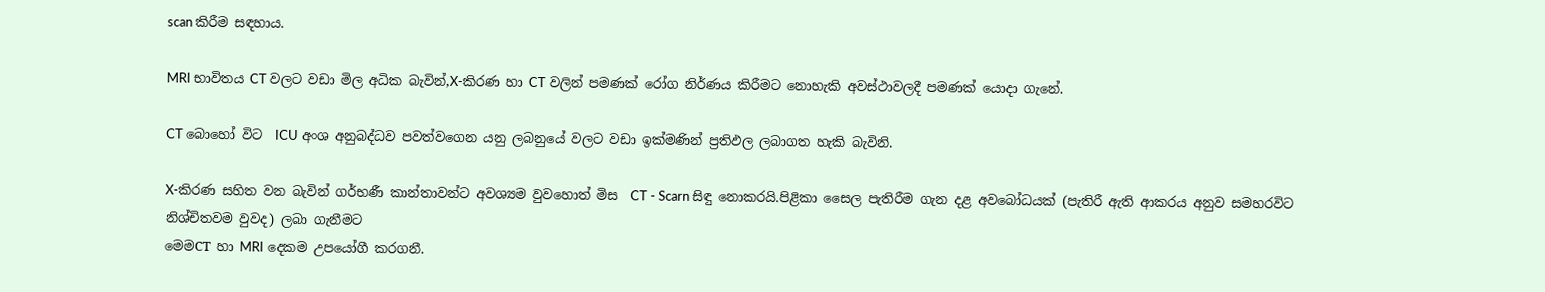scan කිරීම සඳහාය.

MRI භාවිතය CT වලට වඩා මිල අධික බැවින්,X-කිරණ හා CT වලින් පමණක් රෝග නිර්ණය කිරීමට නොහැකි අවස්ථාවලදී පමණක් යොදා ගැනේ.

CT බොහෝ විට  ICU අංශ අනුබද්ධව පවත්වගෙන යනු ලබනුයේ වලට වඩා ඉක්මණින් ප්‍රතිඵල ලබාගත හැකි බැවිනි.

X-කිරණ සහිත වන බැවින් ගර්භණී කාන්තාවන්ට අවශ්‍යම වුවහොත් මිස  CT - Scarn සිඳු නොකරයි.පිළිකා සෛල පැතිරීම ගැන දළ අවබෝධයක් (පැතිරී ඇති ආකරය අනුව සමහරවිට නිශ්චිතවම වුවද) ලබා ගැනීමට
මෙමCT හා MRI දෙකම උපයෝගී කරගනී.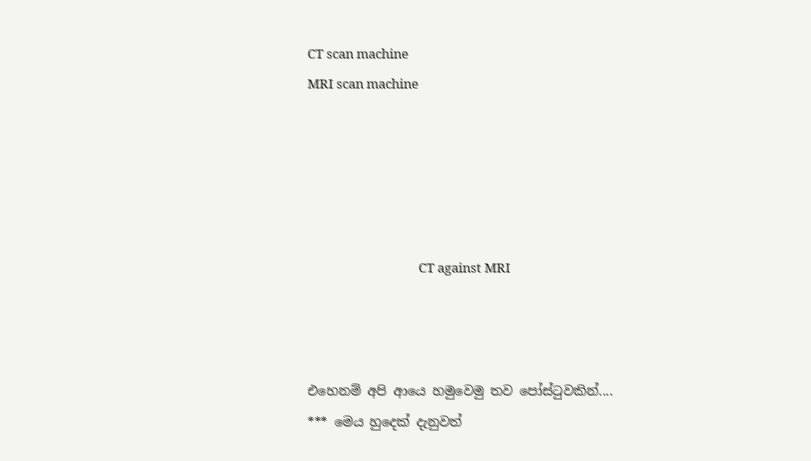CT scan machine                                                                                        MRI scan machine





                                     CT against MRI



එහෙනම් අපි ආයෙ හමුවෙමු තව පෝස්ටුවකින්....
*** මෙය හුදෙක් දැනුවත්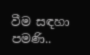වීම සඳහා පමණි..